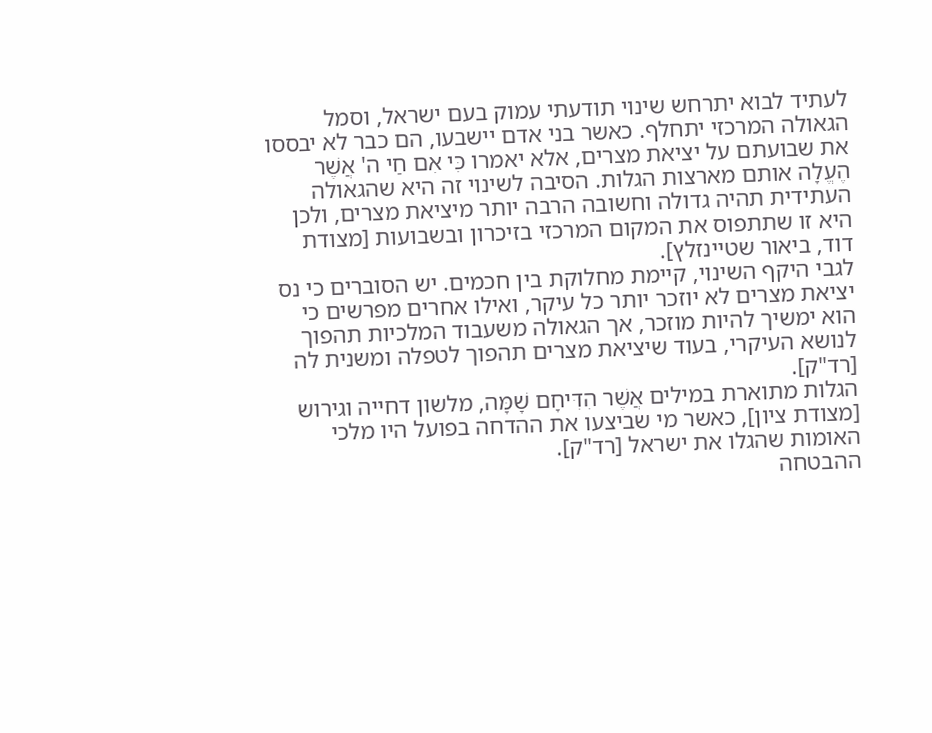לעתיד לבוא יתרחש שינוי תודעתי עמוק בעם ישראל, וסמל הגאולה המרכזי יתחלף. כאשר בני אדם יישבעו, הם כבר לא יבססו את שבועתם על יציאת מצרים, אלא יאמרו כִּי אִם חַי ה' אֲשֶׁר הֶעֱלָה אותם מארצות הגלות. הסיבה לשינוי זה היא שהגאולה העתידית תהיה גדולה וחשובה הרבה יותר מיציאת מצרים, ולכן היא זו שתתפוס את המקום המרכזי בזיכרון ובשבועות [מצודת דוד, ביאור שטיינזלץ].
לגבי היקף השינוי, קיימת מחלוקת בין חכמים. יש הסוברים כי נס יציאת מצרים לא יוזכר יותר כל עיקר, ואילו אחרים מפרשים כי הוא ימשיך להיות מוזכר, אך הגאולה משעבוד המלכיות תהפוך לנושא העיקרי, בעוד שיציאת מצרים תהפוך לטפלה ומשנית לה [רד"ק].
הגלות מתוארת במילים אֲשֶׁר הִדִּיחָם שָׁמָּה, מלשון דחייה וגירוש [מצודת ציון], כאשר מי שביצעו את ההדחה בפועל היו מלכי האומות שהגלו את ישראל [רד"ק].
ההבטחה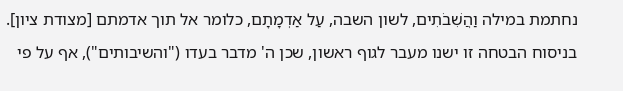נחתמת במילה וַהֲשִׁבֹתִים, לשון השבה, עַל אַדְמָתָם, כלומר אל תוך אדמתם [מצודת ציון]. בניסוח הבטחה זו ישנו מעבר לגוף ראשון, שכן ה' מדבר בעדו ("והשיבותים"), אף על פי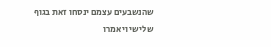שהנשבעים עצמם ינסחו זאת בגוף שלישי ויאמרו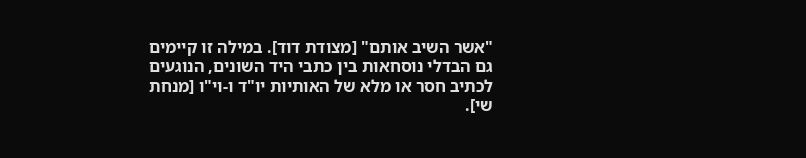"אשר השיב אותם" [מצודת דוד]. במילה זו קיימים גם הבדלי נוסחאות בין כתבי היד השונים, הנוגעים לכתיב חסר או מלא של האותיות יו"ד ו-וי"ו [מנחת שי].